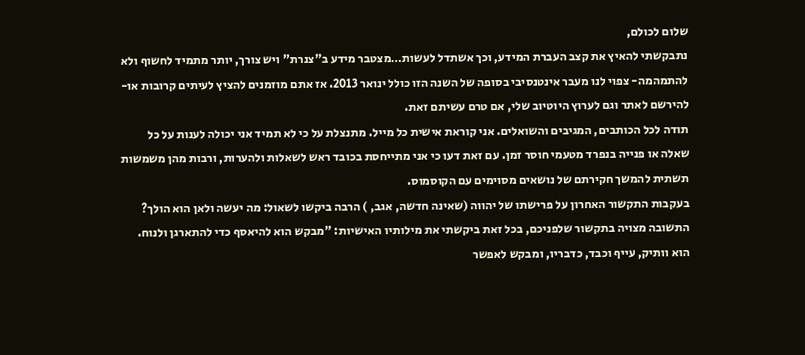שלום לכולם,
נתבקשתי להאיץ את קצב העברת המידע, וכך אשתדל לעשות…מצטבר מידע ב"צנרת" ויש צורך, יותר מתמיד לחשוף ולא להתמהמה- צפוי לנו מעבר אינטנסיבי בסופה של השנה הזו כולל ינואר 2013. אז אתם מוזמנים להציץ לעיתים קרובות או- להירשם לאתר וגם לערוץ היוטיוב שלי, אם טרם עשיתם זאת.
תודה לכל הכותבים, המגיבים והשואלים. אני קוראת אישית כל מייל. מתנצלת על כי לא תמיד אני יכולה לענות על כל שאלה או פנייה בנפרד מטעמי חוסר זמן. עם זאת דעו כי אני מתייחסת בכובד ראש לשאלות ולהערות, ורבות מהן משמשות תשתית להמשך חקירתם של נושאים מסוימים עם הקוסמוס.
בעקבות התקשור האחרון על פרישתו של יהווה (שאינה חדשה, אגב, ) הרבה ביקשו לשאול: מה יעשה ולאן הוא הולך? התשובה מצויה בתקשור שלפניכם, בכל זאת ביקשתי את מילותיו האישיות: "מבקש הוא להיאסף כדי להתארגן ולנוח. הוא וותיק, עייף וכבד, כדבריו, ומבקש לאפשר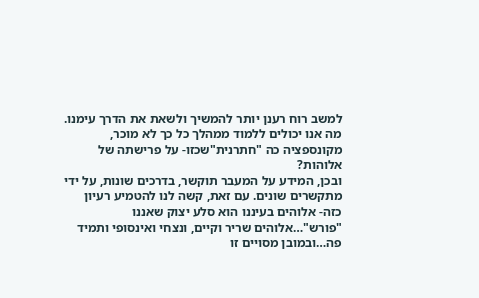למשב רוח רענן יותר להמשיך ולשאת את הדרך עימנו.
מה אנו יכולים ללמוד ממהלך כל כך לא מוכר, מקונספציה כה "חתרנית"שכזו- על פרישתה של אלוהות?
ובכן, המידע על המעבר תוקשר, בדרכים שונות, על ידי מתקשרים שונים. עם זאת, קשה לנו להטמיע רעיון כזה- אלוהים בעיננו הוא סלע יצוק שאננו "פורש"…אלוהים שריר וקיים, ונצחי ואינסופי ותמיד פה…ובמובן מסויים זו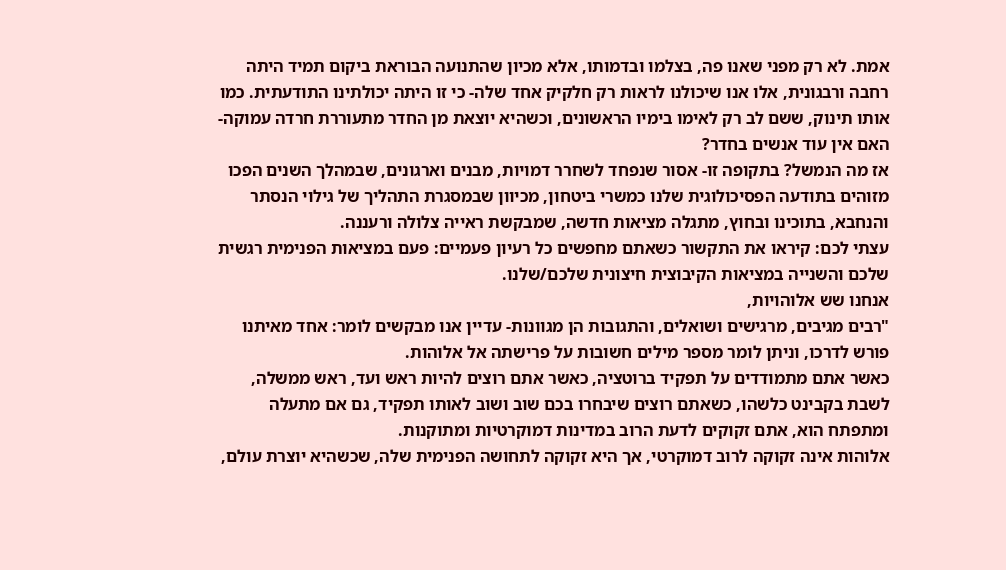אמת. לא רק מפני שאנו פה, בצלמו ובדמותו, אלא מכיון שהתנועה הבוראת ביקום תמיד היתה רחבה ורבגונית, אלו אנו שיכולנו לראות רק חלקיק אחד שלה- כי זו היתה יכולתינו התודעתית. כמו אותו תינוק, ששם לב רק לאימו בימיו הראשונים, וכשהיא יוצאת מן החדר מתעוררת חרדה עמוקה- האם אין עוד אנשים בחדר?
אז מה הנמשל? בתקופה זו- אסור שנפחד לשחרר דמויות, מבנים וארגונים, שבמהלך השנים הפכו מזוהים בתודעה הפסיכולוגית שלנו כמשרי ביטחון, מכיוון שבמסגרת התהליך של גילוי הנסתר והנחבא, בתוכינו ובחוץ, מתגלה מציאות חדשה, שמבקשת ראייה צלולה ורעננה.
עצתי לכם: קיראו את התקשור כשאתם מחפשים כל רעיון פעמיים: פעם במציאות הפנימית רגשית שלכם והשנייה במציאות הקיבוצית חיצונית שלכם/שלנו.
אנחנו שש אלוהויות,
"רבים מגיבים, מרגישים ושואלים, והתגובות הן מגוונות- עדיין אנו מבקשים לומר: אחד מאיתנו פורש לדרכו, וניתן לומר מספר מילים חשובות על פרישתה אל אלוהות.
כאשר אתם מתמודדים על תפקיד ברוטציה, כאשר אתם רוצים להיות ראש ועד, ראש ממשלה, לשבת בקבינט כלשהו, כשאתם רוצים שיבחרו בכם שוב ושוב לאותו תפקיד, גם אם מתעלה ומתפתח הוא, אתם זקוקים לדעת הרוב במדינות דמוקרטיות ומתוקנות.
אלוהות אינה זקוקה לרוב דמוקרטי, אך היא זקוקה לתחושה הפנימית שלה, שכשהיא יוצרת עולם,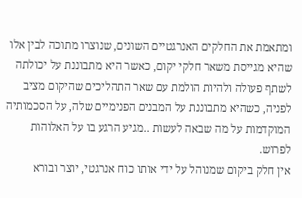ומתאמת את החלקים האנרגטיים השונים, שנוצרו מתוכה לבין אלו שהיא מגייסת משאר חלקי יקום, כאשר היא מתבוננת על יכולתה לשתף פעולה ולהיות הולמת עם שאר התהליכים שהיקום מציב לפניה, כשהיא מתבוננת על המבנים הפנימיים שלה, על הסכמותיה המוקדמות על מה שבאה לעשות ..מגיע הרגע בו על האלוהות לפרוש.
אין חלק ביקום שמנוהל על ידי אותו כוח אנרגטי, יוצר ובורא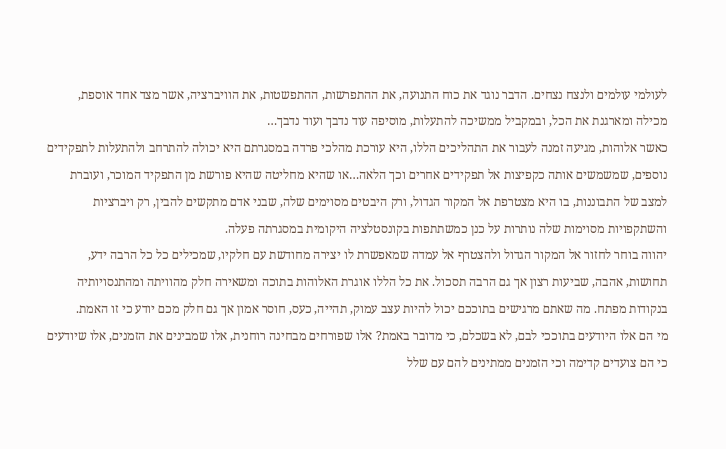לעולמי עולמים ולנצח נצחים. הדבר נוגד את כוח התנועה, את ההתפרשות, ההתפשטות, את הוויברציה, אשר מצד אחד אוספת, מכילה ומארגנת את הכל, ובמקביל ממשיכה להתעלות, מוסיפה עוד נדבך ועוד נדבך…
כאשר אלוהות, מגיעה זמנה לעבור את התהליכים הללו, היא עורכת מהלכי פרדה במסגרתם היא יכולה להתרחב ולהתעלות לתפקידים נוספים, שמשמשים אותה כקפיצות אל תפקידים אחרים וכך הלאה…או שהיא מחליטה שהיא פורשת מן התפקיד המוכר, ועוברת למצב של התבוננות, בו היא מצטרפת אל המקור הגדול, ורק היבטים מסוימים שלה, שבני אדם מתקשים להבין, רק ויברציות והשתקפויות מסוימות שלה נותרות על כנן כמשתתפות בקונסטלציה היקומית במסגרתה פעלה.
יהווה בוחר לחזור אל המקור הגדול ולהצטרף אל עמדה שמאפשרת לו יצירה מחודשת עם חלקיו, שמכילים כל כל הרבה ידע, תחושות, אהבה, שביעות רצון אך גם הרבה תסכול. את כל הללו אוגרת האלוהות בתוכה ומשאירה חלק מהוויתה ומהתנסויותיה בנקודות מפתח. מה שאתם מרגישים בתוככם יכול להיות עצב עמוק, תהייה, כעס, חוסר אמון אך גם חלק מכם יודע כי זו האמת.
מי הם אלו היודעים בתוככי לבם, לא בשכלם, כי מדובר באמת? אלו שפורחים מבחינה רוחנית, אלו שמבינים את הזמנים, אלו שיודעים כי הם צועדים קדימה וכי הזמנים ממתינים להם עם שלל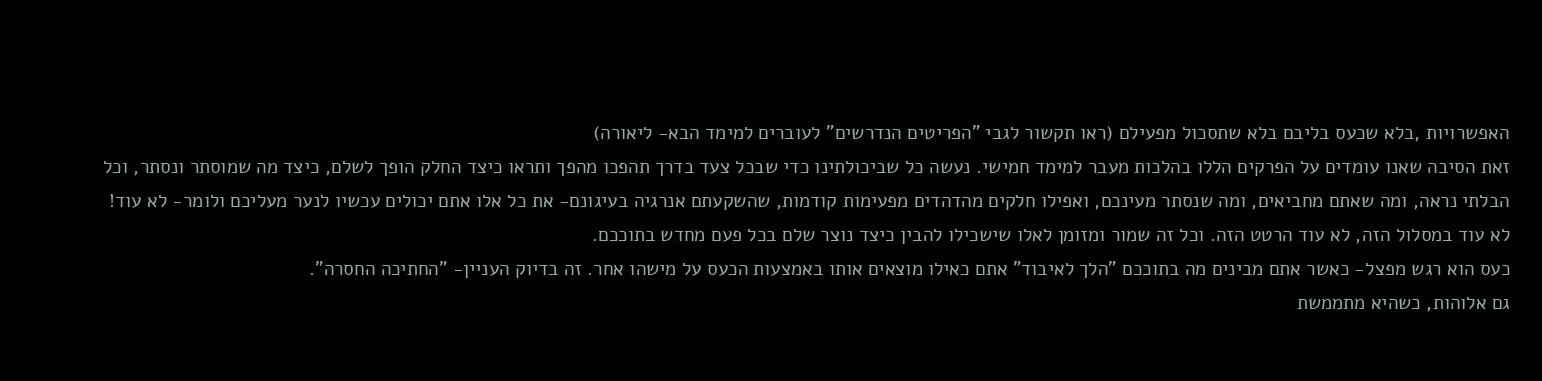האפשרויות ,בלא שכעס בליבם בלא שתסכול מפעילם (ראו תקשור לגבי "הפריטים הנדרשים" לעוברים למימד הבא- ליאורה)
זאת הסיבה שאנו עומדים על הפרקים הללו בהלכות מעבר למימד חמישי. נעשה כל שביכולתינו כדי שבכל צעד בדרך תהפכו מהפך ותראו כיצד החלק הופך לשלם, כיצד מה שמוסתר ונסתר, וכל הבלתי נראה, ומה שאתם מחביאים, ומה שנסתר מעינכם, ואפילו חלקים מהדהדים מפעימות קודמות, שהשקעתם אנרגיה בעיגונם- את כל אלו אתם יכולים עכשיו לנער מעליכם ולומר- לא עוד!
לא עוד במסלול הזה, לא עוד הרטט הזה. וכל זה שמור ומזומן לאלו שישכילו להבין כיצד נוצר שלם בכל פעם מחדש בתוככם.
כעס הוא רגש מפצל- כאשר אתם מבינים מה בתוככם "הלך לאיבוד" אתם כאילו מוצאים אותו באמצעות הכעס על מישהו אחר. זה בדיוק העניין- "החתיכה החסרה".
גם אלוהות, כשהיא מתממשת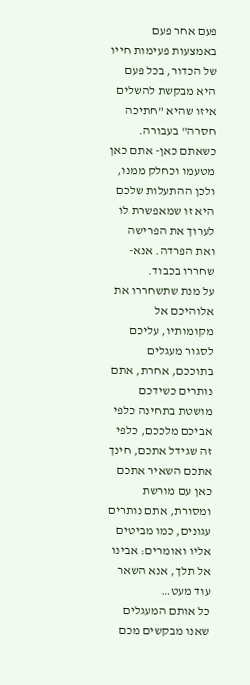פעם אחר פעם באמצעות פעימות חייו של הכדור, בכל פעם היא מבקשת להשלים איזו שהיא "חתיכה חסרה" בעבורה.
כשאתם כאן- אתם כאן מטעמו וכחלק ממנו, ולכן ההתעלות שלכם היא זו שמאפשרת לו לערוך את הפרישה ואת הפרדה. אנא- שחררו בכבוד.
על מנת שתשחררו את אלוהיכם אל מקומותיו, עליכם לסגור מעגלים בתוככם, אחרת, אתם נותרים כשידכם מושטת בתחינה כלפי אביכם מלככם, כלפי זה שגידל אתכם, חינך אתכם השאיר אתכם כאן עם מורשת ומסורת, אתם נותרים עגונים, כמו מביטים אליו ואומרים: אבינו אל תלך, אנא השאר עוד מעט…
כל אותם המעגלים שאנו מבקשים מכם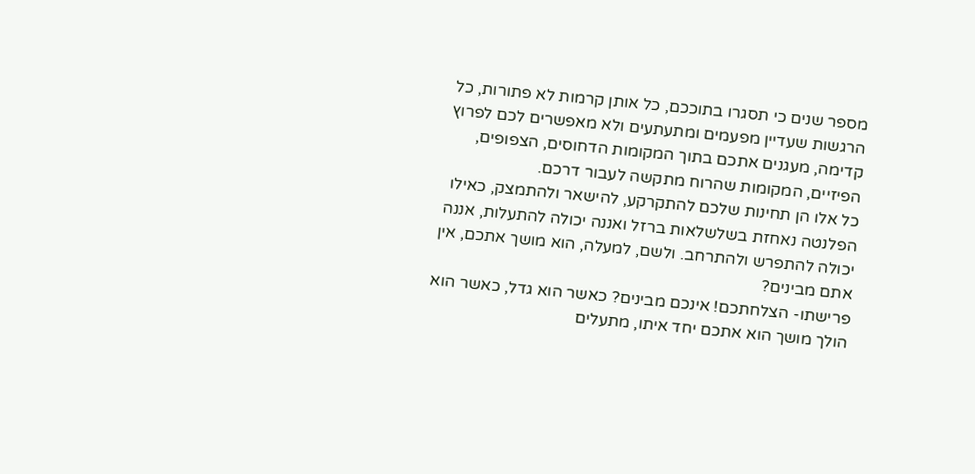מספר שנים כי תסגרו בתוככם, כל אותן קרמות לא פתורות, כל הרגשות שעדיין מפעמים ומתעתעים ולא מאפשרים לכם לפרוץ קדימה, מעגנים אתכם בתוך המקומות הדחוסים, הצפופים, הפיזיים, המקומות שהרוח מתקשה לעבור דרכם.
כל אלו הן תחינות שלכם להתקרקע, להישאר ולהתמצק, כאילו הפלנטה נאחזת בשלשלאות ברזל ואננה יכולה להתעלות, אננה יכולה להתפרש ולהתרחב. ולשם, למעלה, הוא מושך אתכם, אין אתם מבינים?
פרישתו- הצלחתכם! אינכם מבינים? כאשר הוא גדל, כאשר הוא הולך מושך הוא אתכם יחד איתו, מתעלים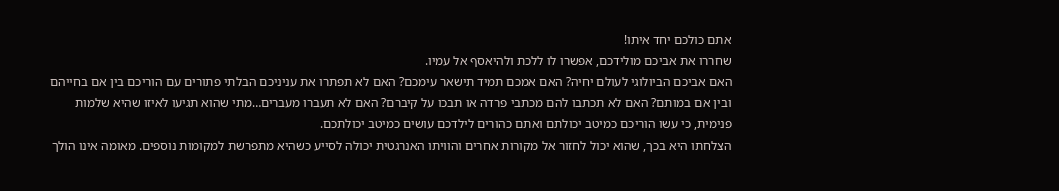אתם כולכם יחד איתו!
שחררו את אביכם מולידכם, אפשרו לו ללכת ולהיאסף אל עמיו.
האם אביכם הביולוגי לעולם יחיה? האם אמכם תמיד תישאר עימכם? האם לא תפתרו את עניניכם הבלתי פתורים עם הוריכם בין אם בחייהם ובין אם במותם? האם לא תכתבו להם מכתבי פרדה או תבכו על קיברם? האם לא תעברו מעברים…מתי שהוא תגיעו לאיזו שהיא שלמות פנימית, כי עשו הוריכם כמיטב יכולתם ואתם כהורים לילדכם עושים כמיטב יכולתכם.
הצלחתו היא בכך, שהוא יכול לחזור אל מקורות אחרים והוויתו האנרגטית יכולה לסייע כשהיא מתפרשת למקומות נוספים. מאומה אינו הולך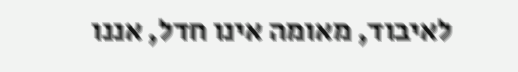לאיבוד, מאומה אינו חדל, אננו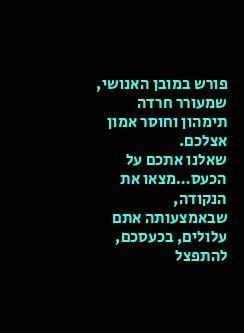פורש במובן האנושי, שמעורר חרדה תימהון וחוסר אמון אצלכם.
שאלנו אתכם על הכעס…מצאו את הנקודה, שבאמצעותה אתם עלולים, בכעסכם, להתפצל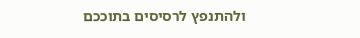ולהתנפץ לרסיסים בתוככם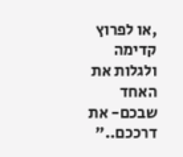,או לפרוץ קדימה ולגלות את האחד שבכם- את דרככם.."